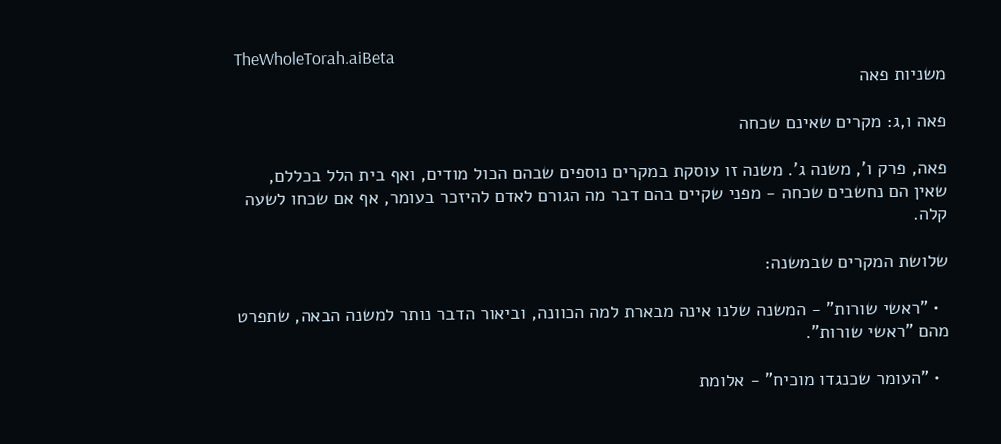TheWholeTorah.aiBeta
משניות פאה

פאה ו,ג: מקרים שאינם שכחה

פאה, פרק ו', משנה ג'. משנה זו עוסקת במקרים נוספים שבהם הכול מודים, ואף בית הלל בכללם, שאין הם נחשבים שכחה - מפני שקיים בהם דבר מה הגורם לאדם להיזכר בעומר, אף אם שכחו לשעה קלה.

שלושת המקרים שבמשנה:

  • "ראשי שורות" - המשנה שלנו אינה מבארת למה הכוונה, וביאור הדבר נותר למשנה הבאה, שתפרט מהם "ראשי שורות".

  • "העומר שכנגדו מוכיח" - אלומת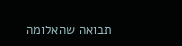תבואה שהאלומה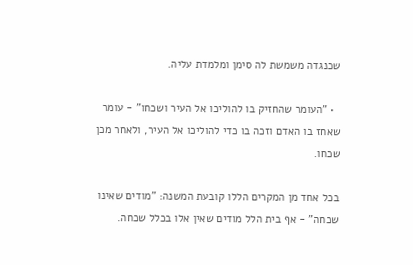שכנגדה משמשת לה סימן ומלמדת עליה.

  • "העומר שהחזיק בו להוליכו אל העיר ושכחו" - עומר שאחז בו האדם וזכה בו כדי להוליכו אל העיר, ולאחר מכן שכחו.

בכל אחד מן המקרים הללו קובעת המשנה: "מודים שאינו שכחה" - אף בית הלל מודים שאין אלו בכלל שכחה.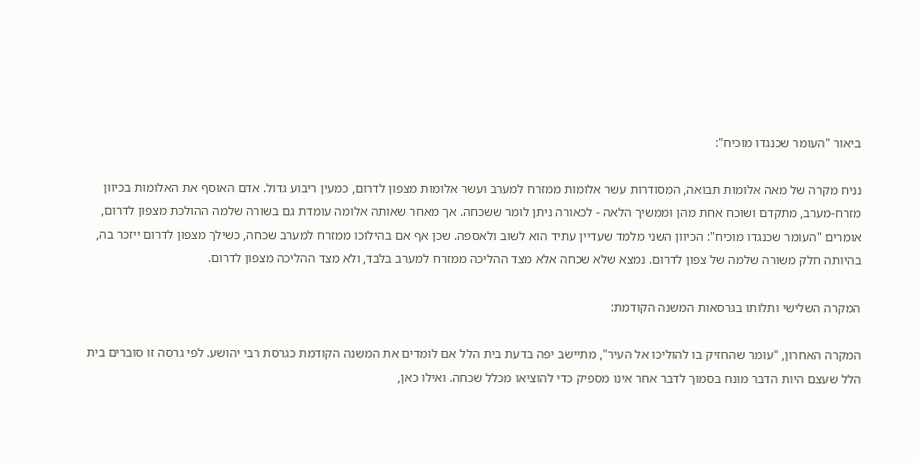ביאור "העומר שכנגדו מוכיח":

נניח מקרה של מאה אלומות תבואה, המסודרות עשר אלומות ממזרח למערב ועשר אלומות מצפון לדרום, כמעין ריבוע גדול. אדם האוסף את האלומות בכיוון מזרח-מערב, מתקדם ושוכח אחת מהן וממשיך הלאה - לכאורה ניתן לומר ששכחה. אך מאחר שאותה אלומה עומדת גם בשורה שלמה ההולכת מצפון לדרום, אומרים "העומר שכנגדו מוכיח": הכיוון השני מלמד שעדיין עתיד הוא לשוב ולאספה. שכן אף אם בהילוכו ממזרח למערב שכחה, כשילך מצפון לדרום ייזכר בה, בהיותה חלק משורה שלמה של צפון לדרום. נמצא שלא שכחה אלא מצד ההליכה ממזרח למערב בלבד, ולא מצד ההליכה מצפון לדרום.

המקרה השלישי ותלותו בגרסאות המשנה הקודמת:

המקרה האחרון, "עומר שהחזיק בו להוליכו אל העיר", מתיישב יפה בדעת בית הלל אם לומדים את המשנה הקודמת כגרסת רבי יהושע. לפי גרסה זו סוברים בית הלל שעצם היות הדבר מונח בסמוך לדבר אחר אינו מספיק כדי להוציאו מכלל שכחה. ואילו כאן,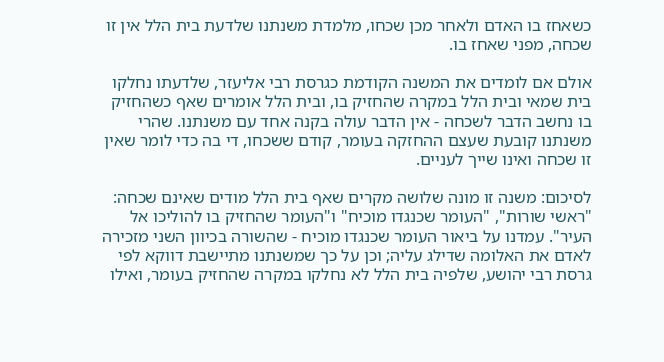כשאחז בו האדם ולאחר מכן שכחו, מלמדת משנתנו שלדעת בית הלל אין זו שכחה, מפני שאחז בו.

אולם אם לומדים את המשנה הקודמת כגרסת רבי אליעזר, שלדעתו נחלקו בית שמאי ובית הלל במקרה שהחזיק בו, ובית הלל אומרים שאף כשהחזיק בו נחשב הדבר לשכחה - אין הדבר עולה בקנה אחד עם משנתנו. שהרי משנתנו קובעת שעצם ההחזקה בעומר, קודם ששכחו, די בה כדי לומר שאין זו שכחה ואינו שייך לעניים.

לסיכום: משנה זו מונה שלושה מקרים שאף בית הלל מודים שאינם שכחה: "ראשי שורות", "העומר שכנגדו מוכיח" ו"העומר שהחזיק בו להוליכו אל העיר". עמדנו על ביאור העומר שכנגדו מוכיח - שהשורה בכיוון השני מזכירה לאדם את האלומה שדילג עליה; וכן על כך שמשנתנו מתיישבת דווקא לפי גרסת רבי יהושע, שלפיה בית הלל לא נחלקו במקרה שהחזיק בעומר, ואילו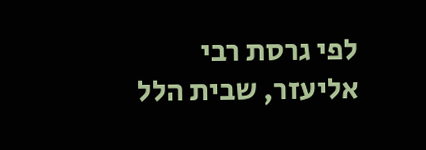לפי גרסת רבי אליעזר, שבית הלל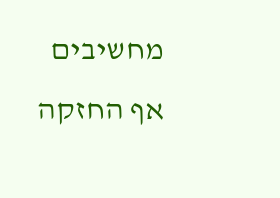מחשיבים אף החזקה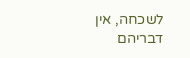לשכחה, אין דבריהם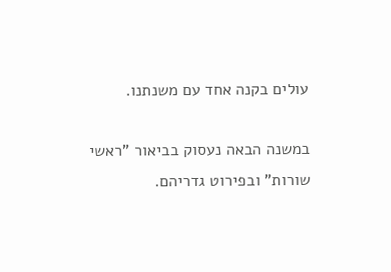עולים בקנה אחד עם משנתנו.

במשנה הבאה נעסוק בביאור "ראשי שורות" ובפירוט גדריהם.